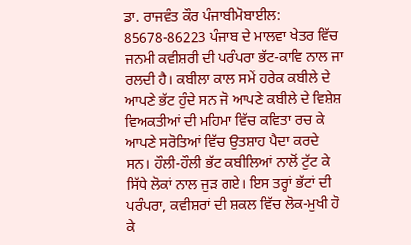ਡਾ. ਰਾਜਵੰਤ ਕੌਰ ਪੰਜਾਬੀਮੋਬਾਈਲ: 85678-86223 ਪੰਜਾਬ ਦੇ ਮਾਲਵਾ ਖੇਤਰ ਵਿੱਚ ਜਨਮੀ ਕਵੀਸ਼ਰੀ ਦੀ ਪਰੰਪਰਾ ਭੱਟ-ਕਾਵਿ ਨਾਲ ਜਾ ਰਲਦੀ ਹੈ। ਕਬੀਲਾ ਕਾਲ ਸਮੇਂ ਹਰੇਕ ਕਬੀਲੇ ਦੇ ਆਪਣੇ ਭੱਟ ਹੁੰਦੇ ਸਨ ਜੋ ਆਪਣੇ ਕਬੀਲੇ ਦੇ ਵਿਸ਼ੇਸ਼ ਵਿਅਕਤੀਆਂ ਦੀ ਮਹਿਮਾ ਵਿੱਚ ਕਵਿਤਾ ਰਚ ਕੇ ਆਪਣੇ ਸਰੋਤਿਆਂ ਵਿੱਚ ਉਤਸ਼ਾਹ ਪੈਦਾ ਕਰਦੇ ਸਨ। ਹੌਲੀ-ਹੌਲੀ ਭੱਟ ਕਬੀਲਿਆਂ ਨਾਲੋਂ ਟੁੱਟ ਕੇ ਸਿੱਧੇ ਲੋਕਾਂ ਨਾਲ ਜੁੜ ਗਏ। ਇਸ ਤਰ੍ਹਾਂ ਭੱਟਾਂ ਦੀ ਪਰੰਪਰਾ, ਕਵੀਸ਼ਰਾਂ ਦੀ ਸ਼ਕਲ ਵਿੱਚ ਲੋਕ-ਮੁਖੀ ਹੋ ਕੇ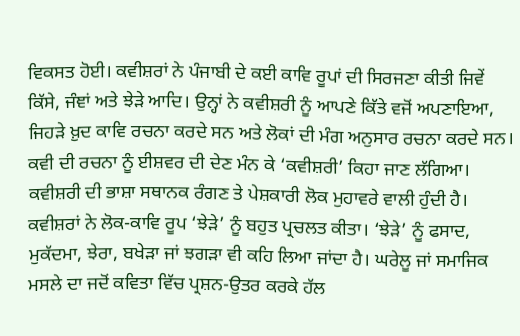ਵਿਕਸਤ ਹੋਈ। ਕਵੀਸ਼ਰਾਂ ਨੇ ਪੰਜਾਬੀ ਦੇ ਕਈ ਕਾਵਿ ਰੂਪਾਂ ਦੀ ਸਿਰਜਣਾ ਕੀਤੀ ਜਿਵੇਂ ਕਿੱਸੇ, ਜੰਞਾਂ ਅਤੇ ਝੇੜੇ ਆਦਿ। ਉਨ੍ਹਾਂ ਨੇ ਕਵੀਸ਼ਰੀ ਨੂੰ ਆਪਣੇ ਕਿੱਤੇ ਵਜੋਂ ਅਪਣਾਇਆ, ਜਿਹੜੇ ਖ਼ੁਦ ਕਾਵਿ ਰਚਨਾ ਕਰਦੇ ਸਨ ਅਤੇ ਲੋਕਾਂ ਦੀ ਮੰਗ ਅਨੁਸਾਰ ਰਚਨਾ ਕਰਦੇ ਸਨ। ਕਵੀ ਦੀ ਰਚਨਾ ਨੂੰ ਈਸ਼ਵਰ ਦੀ ਦੇਣ ਮੰਨ ਕੇ ‘ਕਵੀਸ਼ਰੀ’ ਕਿਹਾ ਜਾਣ ਲੱਗਿਆ। ਕਵੀਸ਼ਰੀ ਦੀ ਭਾਸ਼ਾ ਸਥਾਨਕ ਰੰਗਣ ਤੇ ਪੇਸ਼ਕਾਰੀ ਲੋਕ ਮੁਹਾਵਰੇ ਵਾਲੀ ਹੁੰਦੀ ਹੈ। ਕਵੀਸ਼ਰਾਂ ਨੇ ਲੋਕ-ਕਾਵਿ ਰੂਪ ‘ਝੇੜੇ’ ਨੂੰ ਬਹੁਤ ਪ੍ਰਚਲਤ ਕੀਤਾ। ‘ਝੇੜੇ’ ਨੂੰ ਫਸਾਦ, ਮੁਕੱਦਮਾ, ਝੇਰਾ, ਬਖੇੜਾ ਜਾਂ ਝਗੜਾ ਵੀ ਕਹਿ ਲਿਆ ਜਾਂਦਾ ਹੈ। ਘਰੇਲੂ ਜਾਂ ਸਮਾਜਿਕ ਮਸਲੇ ਦਾ ਜਦੋਂ ਕਵਿਤਾ ਵਿੱਚ ਪ੍ਰਸ਼ਨ-ਉਤਰ ਕਰਕੇ ਹੱਲ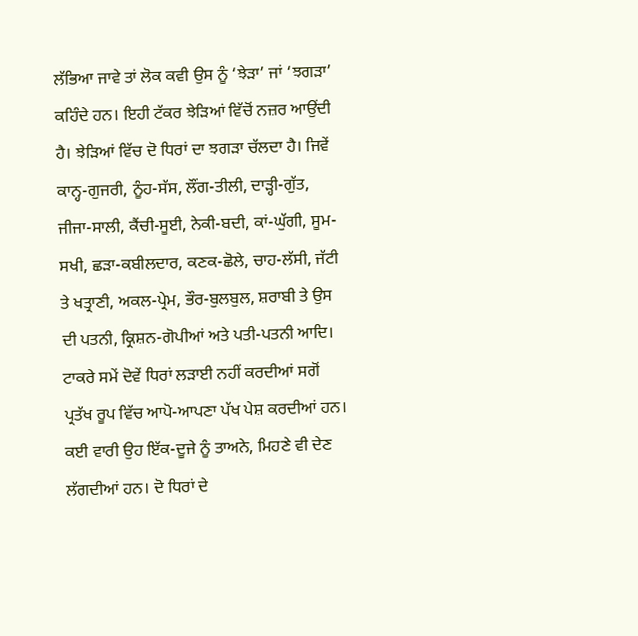ਲੱਭਿਆ ਜਾਵੇ ਤਾਂ ਲੋਕ ਕਵੀ ਉਸ ਨੂੰ ‘ਝੇੜਾ’ ਜਾਂ ‘ਝਗੜਾ’ ਕਹਿੰਦੇ ਹਨ। ਇਹੀ ਟੱਕਰ ਝੇੜਿਆਂ ਵਿੱਚੋਂ ਨਜ਼ਰ ਆਉਂਦੀ ਹੈ। ਝੇੜਿਆਂ ਵਿੱਚ ਦੋ ਧਿਰਾਂ ਦਾ ਝਗੜਾ ਚੱਲਦਾ ਹੈ। ਜਿਵੇਂ ਕਾਨ੍ਹ-ਗੁਜਰੀ, ਨੂੰਹ-ਸੱਸ, ਲੌਂਗ-ਤੀਲੀ, ਦਾੜ੍ਹੀ-ਗੁੱਤ, ਜੀਜਾ-ਸਾਲੀ, ਕੈਂਚੀ-ਸੂਈ, ਨੇਕੀ-ਬਦੀ, ਕਾਂ-ਘੁੱਗੀ, ਸੂਮ-ਸਖੀ, ਛੜਾ-ਕਬੀਲਦਾਰ, ਕਣਕ-ਛੋਲੇ, ਚਾਹ-ਲੱਸੀ, ਜੱਟੀ ਤੇ ਖਤ੍ਰਾਣੀ, ਅਕਲ-ਪ੍ਰੇਮ, ਭੌਰ-ਬੁਲਬੁਲ, ਸ਼ਰਾਬੀ ਤੇ ਉਸ ਦੀ ਪਤਨੀ, ਕ੍ਰਿਸ਼ਨ-ਗੋਪੀਆਂ ਅਤੇ ਪਤੀ-ਪਤਨੀ ਆਦਿ। ਟਾਕਰੇ ਸਮੇਂ ਦੋਵੇਂ ਧਿਰਾਂ ਲੜਾਈ ਨਹੀਂ ਕਰਦੀਆਂ ਸਗੋਂ ਪ੍ਰਤੱਖ ਰੂਪ ਵਿੱਚ ਆਪੋ-ਆਪਣਾ ਪੱਖ ਪੇਸ਼ ਕਰਦੀਆਂ ਹਨ। ਕਈ ਵਾਰੀ ਉਹ ਇੱਕ-ਦੂਜੇ ਨੂੰ ਤਾਅਨੇ, ਮਿਹਣੇ ਵੀ ਦੇਣ ਲੱਗਦੀਆਂ ਹਨ। ਦੋ ਧਿਰਾਂ ਦੇ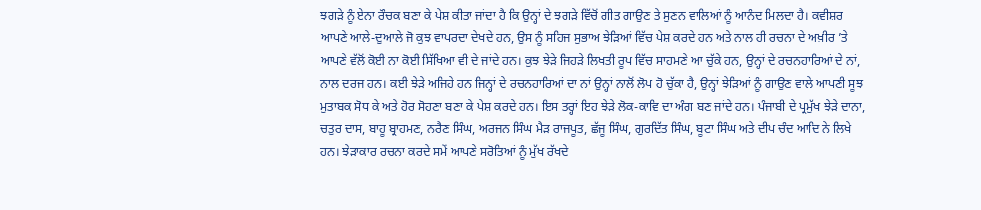ਝਗੜੇ ਨੂੰ ਏਨਾ ਰੌਚਕ ਬਣਾ ਕੇ ਪੇਸ਼ ਕੀਤਾ ਜਾਂਦਾ ਹੈ ਕਿ ਉਨ੍ਹਾਂ ਦੇ ਝਗੜੇ ਵਿੱਚੋਂ ਗੀਤ ਗਾਉਣ ਤੇ ਸੁਣਨ ਵਾਲਿਆਂ ਨੂੰ ਆਨੰਦ ਮਿਲਦਾ ਹੈ। ਕਵੀਸ਼ਰ ਆਪਣੇ ਆਲੇ-ਦੁਆਲੇ ਜੋ ਕੁਝ ਵਾਪਰਦਾ ਦੇਖਦੇ ਹਨ, ਉਸ ਨੂੰ ਸਹਿਜ ਸੁਭਾਅ ਝੇੜਿਆਂ ਵਿੱਚ ਪੇਸ਼ ਕਰਦੇ ਹਨ ਅਤੇ ਨਾਲ ਹੀ ਰਚਨਾ ਦੇ ਅਖ਼ੀਰ ’ਤੇ ਆਪਣੇ ਵੱਲੋਂ ਕੋਈ ਨਾ ਕੋਈ ਸਿੱਖਿਆ ਵੀ ਦੇ ਜਾਂਦੇ ਹਨ। ਕੁਝ ਝੇੜੇ ਜਿਹੜੇ ਲਿਖਤੀ ਰੂਪ ਵਿੱਚ ਸਾਹਮਣੇ ਆ ਚੁੱਕੇ ਹਨ, ਉਨ੍ਹਾਂ ਦੇ ਰਚਨਹਾਰਿਆਂ ਦੇ ਨਾਂ, ਨਾਲ ਦਰਜ ਹਨ। ਕਈ ਝੇੜੇ ਅਜਿਹੇ ਹਨ ਜਿਨ੍ਹਾਂ ਦੇ ਰਚਨਹਾਰਿਆਂ ਦਾ ਨਾਂ ਉਨ੍ਹਾਂ ਨਾਲੋਂ ਲੋਪ ਹੋ ਚੁੱਕਾ ਹੈ, ਉਨ੍ਹਾਂ ਝੇੜਿਆਂ ਨੂੰ ਗਾਉਣ ਵਾਲੇ ਆਪਣੀ ਸੂਝ ਮੁਤਾਬਕ ਸੋਧ ਕੇ ਅਤੇ ਹੋਰ ਸੋਹਣਾ ਬਣਾ ਕੇ ਪੇਸ਼ ਕਰਦੇ ਹਨ। ਇਸ ਤਰ੍ਹਾਂ ਇਹ ਝੇੜੇ ਲੋਕ-ਕਾਵਿ ਦਾ ਅੰਗ ਬਣ ਜਾਂਦੇ ਹਨ। ਪੰਜਾਬੀ ਦੇ ਪ੍ਰਮੁੱਖ ਝੇੜੇ ਦਾਨਾ, ਚਤੁਰ ਦਾਸ, ਬਾਹੂ ਬ੍ਰਾਹਮਣ, ਨਰੈਣ ਸਿੰਘ, ਅਰਜਨ ਸਿੰਘ ਮੈੜ ਰਾਜਪੂਤ, ਛੱਜੂ ਸਿੰਘ, ਗੁਰਦਿੱਤ ਸਿੰਘ, ਬੂਟਾ ਸਿੰਘ ਅਤੇ ਦੀਪ ਚੰਦ ਆਦਿ ਨੇ ਲਿਖੇ ਹਨ। ਝੇੜਾਕਾਰ ਰਚਨਾ ਕਰਦੇ ਸਮੇਂ ਆਪਣੇ ਸਰੋਤਿਆਂ ਨੂੰ ਮੁੱਖ ਰੱਖਦੇ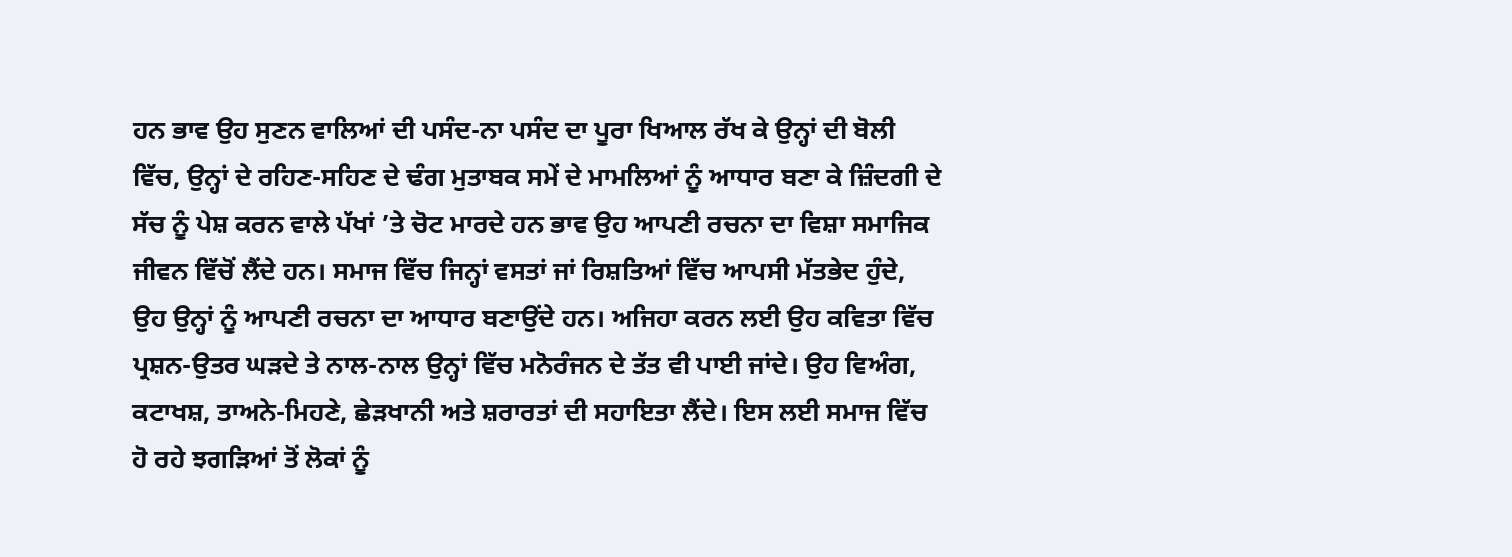ਹਨ ਭਾਵ ਉਹ ਸੁਣਨ ਵਾਲਿਆਂ ਦੀ ਪਸੰਦ-ਨਾ ਪਸੰਦ ਦਾ ਪੂਰਾ ਖਿਆਲ ਰੱਖ ਕੇ ਉਨ੍ਹਾਂ ਦੀ ਬੋਲੀ ਵਿੱਚ, ਉਨ੍ਹਾਂ ਦੇ ਰਹਿਣ-ਸਹਿਣ ਦੇ ਢੰਗ ਮੁਤਾਬਕ ਸਮੇਂ ਦੇ ਮਾਮਲਿਆਂ ਨੂੰ ਆਧਾਰ ਬਣਾ ਕੇ ਜ਼ਿੰਦਗੀ ਦੇ ਸੱਚ ਨੂੰ ਪੇਸ਼ ਕਰਨ ਵਾਲੇ ਪੱਖਾਂ ’ਤੇ ਚੋਟ ਮਾਰਦੇ ਹਨ ਭਾਵ ਉਹ ਆਪਣੀ ਰਚਨਾ ਦਾ ਵਿਸ਼ਾ ਸਮਾਜਿਕ ਜੀਵਨ ਵਿੱਚੋਂ ਲੈਂਦੇ ਹਨ। ਸਮਾਜ ਵਿੱਚ ਜਿਨ੍ਹਾਂ ਵਸਤਾਂ ਜਾਂ ਰਿਸ਼ਤਿਆਂ ਵਿੱਚ ਆਪਸੀ ਮੱਤਭੇਦ ਹੁੰਦੇ, ਉਹ ਉਨ੍ਹਾਂ ਨੂੰ ਆਪਣੀ ਰਚਨਾ ਦਾ ਆਧਾਰ ਬਣਾਉਂਦੇ ਹਨ। ਅਜਿਹਾ ਕਰਨ ਲਈ ਉਹ ਕਵਿਤਾ ਵਿੱਚ ਪ੍ਰਸ਼ਨ-ਉਤਰ ਘੜਦੇ ਤੇ ਨਾਲ-ਨਾਲ ਉਨ੍ਹਾਂ ਵਿੱਚ ਮਨੋਰੰਜਨ ਦੇ ਤੱਤ ਵੀ ਪਾਈ ਜਾਂਦੇ। ਉਹ ਵਿਅੰਗ, ਕਟਾਖਸ਼, ਤਾਅਨੇ-ਮਿਹਣੇ, ਛੇੜਖਾਨੀ ਅਤੇ ਸ਼ਰਾਰਤਾਂ ਦੀ ਸਹਾਇਤਾ ਲੈਂਦੇ। ਇਸ ਲਈ ਸਮਾਜ ਵਿੱਚ ਹੋ ਰਹੇ ਝਗੜਿਆਂ ਤੋਂ ਲੋਕਾਂ ਨੂੰ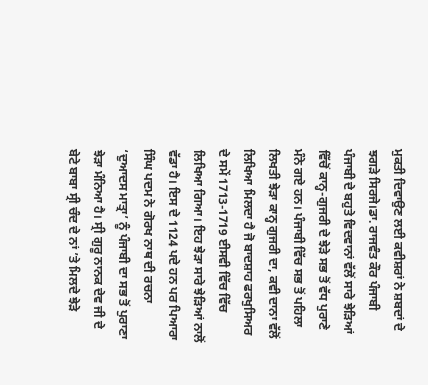ਮੁਕਤੀ ਦਿਵਾਉਣ ਲਈ ਕਵੀਸ਼ਰਾਂ ਨੇ ਸ਼ਬਦਾਂ ਦੇ ਝਗੜੇ ਸਿਰਜੇ।ਡਾ. ਰਾਜਵੰਤ ਕੌਰ ਪੰਜਾਬੀ
ਪੰਜਾਬੀ ਦੇ ਬਹੁਤੇ ਵਿਦਵਾਨਾਂ ਵੱਲੋਂ ਸਾਰੇ ਝੇੜਿਆਂ ਵਿੱਚੋਂ ਕਾਨ੍ਹ-ਗੁਜਰੀ ਦੇ ਝੇੜੇ ਸਭ ਤੋਂ ਵੱਧ ਪੁਰਾਣੇ ਮੰਨੇ ਗਏ ਹਨ। ਪੰਜਾਬੀ ਵਿੱਚ ਸਭ ਤੋਂ ਪਹਿਲਾ ਲਿਖਤੀ ਝੇੜਾ ਕਾਨ੍ਹ ਗੁਜਰੀ ਦਾ, ਕਵੀ ਦਾਨਾ ਵੱਲੋਂ ਲਿਖਿਆ ਮਿਲਦਾ ਹੈ ਜੋ ਬਾਦਸ਼ਾਹ ਫਰਖੁਸਿਅਰ ਦੇ ਸਮੇਂ 1713-1719 ਈਸਵੀ ਵਿੱਚ ਵਿੱਚ ਲਿਖਿਆ ਗਿਆ। ਇਹ ਝੇੜਾ ਸਾਰੇ ਝੇੜਿਆਂ ਨਾਲੋਂ ਵੱਡਾ ਹੈ। ਇਸ ਦੇ 1124 ਪਦੇ ਹਨ ਪਰ ਪਿਆਰਾ ਸਿੰਘ ਪਦਮ ਨੇ ਗੋਰਖ ਨਾਥ ਦੀ ਰਚਨਾ ‘ਦੁਆਦਸ ਮਾਤ੍ਰਾ’ ਨੂੰ ਪੰਜਾਬੀ ਦਾ ਸਭ ਤੋਂ ਪੁਰਾਣਾ ਝੇੜਾ ਮੰਨਿਆ ਹੈ। ਸ੍ਰੀ ਗੁਰੂ ਨਾਨਕ ਦੇਵ ਜੀ ਦੇ ਬੇਟੇ ਬਾਬਾ ਸ੍ਰੀ ਚੰਦ ਦੇ ਨਾਂ ’ਤੇ ਮਿਲਦੇ ਝੇੜੇ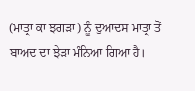(ਮਾਤ੍ਰਾ ਕਾ ਝਗੜਾ) ਨੂੰ ਦੁਆਦਸ ਮਾਤ੍ਰਾ ਤੋਂ ਬਾਅਦ ਦਾ ਝੇੜਾ ਮੰਨਿਆ ਗਿਆ ਹੈ।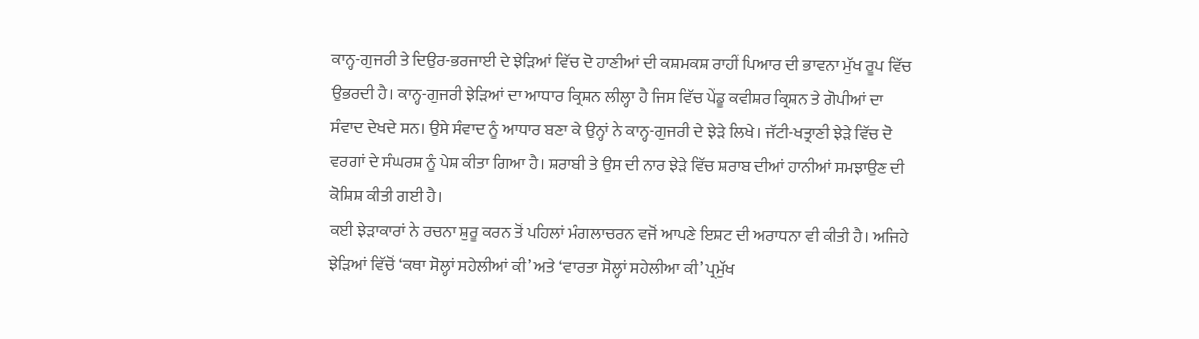ਕਾਨ੍ਹ-ਗੁਜਰੀ ਤੇ ਦਿਉਰ-ਭਰਜਾਈ ਦੇ ਝੇੜਿਆਂ ਵਿੱਚ ਦੋ ਹਾਣੀਆਂ ਦੀ ਕਸ਼ਮਕਸ਼ ਰਾਹੀਂ ਪਿਆਰ ਦੀ ਭਾਵਨਾ ਮੁੱਖ ਰੂਪ ਵਿੱਚ ਉਭਰਦੀ ਹੈ। ਕਾਨ੍ਹ-ਗੁਜਰੀ ਝੇੜਿਆਂ ਦਾ ਆਧਾਰ ਕ੍ਰਿਸ਼ਨ ਲੀਲ੍ਹਾ ਹੈ ਜਿਸ ਵਿੱਚ ਪੇਂਡੂ ਕਵੀਸ਼ਰ ਕ੍ਰਿਸ਼ਨ ਤੇ ਗੋਪੀਆਂ ਦਾ ਸੰਵਾਦ ਦੇਖਦੇ ਸਨ। ਉਸੇ ਸੰਵਾਦ ਨੂੰ ਆਧਾਰ ਬਣਾ ਕੇ ਉਨ੍ਹਾਂ ਨੇ ਕਾਨ੍ਹ-ਗੁਜਰੀ ਦੇ ਝੇੜੇ ਲਿਖੇ। ਜੱਟੀ-ਖਤ੍ਰਾਣੀ ਝੇੜੇ ਵਿੱਚ ਦੋ ਵਰਗਾਂ ਦੇ ਸੰਘਰਸ਼ ਨੂੰ ਪੇਸ਼ ਕੀਤਾ ਗਿਆ ਹੈ। ਸ਼ਰਾਬੀ ਤੇ ਉਸ ਦੀ ਨਾਰ ਝੇੜੇ ਵਿੱਚ ਸ਼ਰਾਬ ਦੀਆਂ ਹਾਨੀਆਂ ਸਮਝਾਉਣ ਦੀ ਕੋਸ਼ਿਸ਼ ਕੀਤੀ ਗਈ ਹੈ।
ਕਈ ਝੇੜਾਕਾਰਾਂ ਨੇ ਰਚਨਾ ਸ਼ੁਰੂ ਕਰਨ ਤੋਂ ਪਹਿਲਾਂ ਮੰਗਲਾਚਰਨ ਵਜੋਂ ਆਪਣੇ ਇਸ਼ਟ ਦੀ ਅਰਾਧਨਾ ਵੀ ਕੀਤੀ ਹੈ। ਅਜਿਹੇ ਝੇੜਿਆਂ ਵਿੱਚੋਂ ‘ਕਥਾ ਸੋਲ੍ਹਾਂ ਸਹੇਲੀਆਂ ਕੀ’ ਅਤੇ ‘ਵਾਰਤਾ ਸੋਲ੍ਹਾਂ ਸਹੇਲੀਆ ਕੀ’ ਪ੍ਰਮੁੱਖ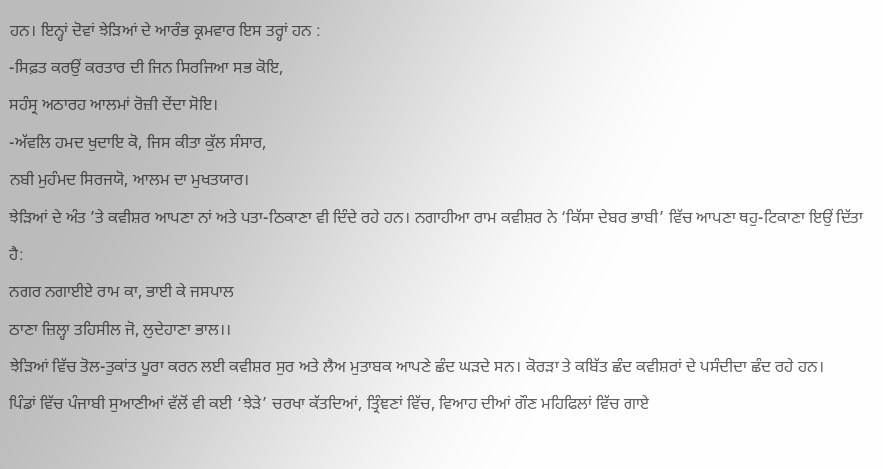ਹਨ। ਇਨ੍ਹਾਂ ਦੋਵਾਂ ਝੇੜਿਆਂ ਦੇ ਆਰੰਭ ਕ੍ਰਮਵਾਰ ਇਸ ਤਰ੍ਹਾਂ ਹਨ :
-ਸਿਫ਼ਤ ਕਰਉਂ ਕਰਤਾਰ ਦੀ ਜਿਨ ਸਿਰਜਿਆ ਸਭ ਕੋਇ,
ਸਹੰਸ੍ਰ ਅਠਾਰਹ ਆਲਮਾਂ ਰੋਜ਼ੀ ਦੇਂਦਾ ਸੋਇ।
-ਅੱਵਲਿ ਹਮਦ ਖੁਦਾਇ ਕੋ, ਜਿਸ ਕੀਤਾ ਕੁੱਲ ਸੰਸਾਰ,
ਨਬੀ ਮੁਹੰਮਦ ਸਿਰਜਯੋ, ਆਲਮ ਦਾ ਮੁਖਤਯਾਰ।
ਝੇੜਿਆਂ ਦੇ ਅੰਤ ’ਤੇ ਕਵੀਸ਼ਰ ਆਪਣਾ ਨਾਂ ਅਤੇ ਪਤਾ-ਠਿਕਾਣਾ ਵੀ ਦਿੰਦੇ ਰਹੇ ਹਨ। ਨਗਾਹੀਆ ਰਾਮ ਕਵੀਸ਼ਰ ਨੇ ‘ਕਿੱਸਾ ਦੇਬਰ ਭਾਬੀ’ ਵਿੱਚ ਆਪਣਾ ਥਹੁ-ਟਿਕਾਣਾ ਇਉਂ ਦਿੱਤਾ ਹੈ:
ਨਗਰ ਨਗਾਈਏ ਰਾਮ ਕਾ, ਭਾਈ ਕੇ ਜਸਪਾਲ
ਠਾਣਾ ਜ਼ਿਲ੍ਹਾ ਤਹਿਸੀਲ ਜੋ, ਲੁਦੇਹਾਣਾ ਭਾਲ।।
ਝੇੜਿਆਂ ਵਿੱਚ ਤੋਲ-ਤੁਕਾਂਤ ਪੂਰਾ ਕਰਨ ਲਈ ਕਵੀਸ਼ਰ ਸੁਰ ਅਤੇ ਲੈਅ ਮੁਤਾਬਕ ਆਪਣੇ ਛੰਦ ਘੜਦੇ ਸਨ। ਕੋਰੜਾ ਤੇ ਕਬਿੱਤ ਛੰਦ ਕਵੀਸ਼ਰਾਂ ਦੇ ਪਸੰਦੀਦਾ ਛੰਦ ਰਹੇ ਹਨ।
ਪਿੰਡਾਂ ਵਿੱਚ ਪੰਜਾਬੀ ਸੁਆਣੀਆਂ ਵੱਲੋਂ ਵੀ ਕਈ ‘ਝੇੜੇ’ ਚਰਖਾ ਕੱਤਦਿਆਂ, ਤ੍ਰਿੰਞਣਾਂ ਵਿੱਚ, ਵਿਆਹ ਦੀਆਂ ਗੌਣ ਮਹਿਫਿਲਾਂ ਵਿੱਚ ਗਾਏ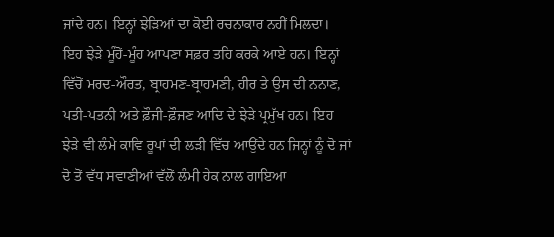ਜਾਂਦੇ ਹਨ। ਇਨ੍ਹਾਂ ਝੇੜਿਆਂ ਦਾ ਕੋਈ ਰਚਨਾਕਾਰ ਨਹੀਂ ਮਿਲਦਾ। ਇਹ ਝੇੜੇ ਮੂੰਹੋਂ-ਮੂੰਹ ਆਪਣਾ ਸਫ਼ਰ ਤਹਿ ਕਰਕੇ ਆਏ ਹਨ। ਇਨ੍ਹਾਂ ਵਿੱਚੋਂ ਮਰਦ-ਔਰਤ, ਬ੍ਰਾਹਮਣ-ਬ੍ਰਾਹਮਣੀ, ਹੀਰ ਤੇ ਉਸ ਦੀ ਨਨਾਣ, ਪਤੀ-ਪਤਨੀ ਅਤੇ ਫ਼ੌਜੀ-ਫ਼ੌਜਣ ਆਦਿ ਦੇ ਝੇੜੇ ਪ੍ਰਮੁੱਖ ਹਨ। ਇਹ ਝੇੜੇ ਵੀ ਲੰਮੇ ਕਾਵਿ ਰੂਪਾਂ ਦੀ ਲੜੀ ਵਿੱਚ ਆਉਂਦੇ ਹਨ ਜਿਨ੍ਹਾਂ ਨੂੰ ਦੋ ਜਾਂ ਦੋ ਤੋਂ ਵੱਧ ਸਵਾਣੀਆਂ ਵੱਲੋਂ ਲੰਮੀ ਹੇਕ ਨਾਲ ਗਾਇਆ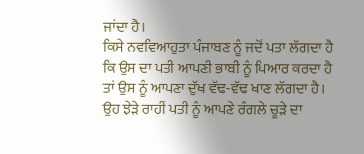ਜਾਂਦਾ ਹੈ।
ਕਿਸੇ ਨਵਵਿਆਹੁਤਾ ਪੰਜਾਬਣ ਨੂੰ ਜਦੋਂ ਪਤਾ ਲੱਗਦਾ ਹੈ ਕਿ ਉਸ ਦਾ ਪਤੀ ਆਪਣੀ ਭਾਬੀ ਨੂੰ ਪਿਆਰ ਕਰਦਾ ਹੈ ਤਾਂ ਉਸ ਨੂੰ ਆਪਣਾ ਦੁੱਖ ਵੱਢ-ਵੱਢ ਖਾਣ ਲੱਗਦਾ ਹੈ। ਉਹ ਝੇੜੇ ਰਾਹੀਂ ਪਤੀ ਨੂੰ ਆਪਣੇ ਰੰਗਲੇ ਚੂੜੇ ਦਾ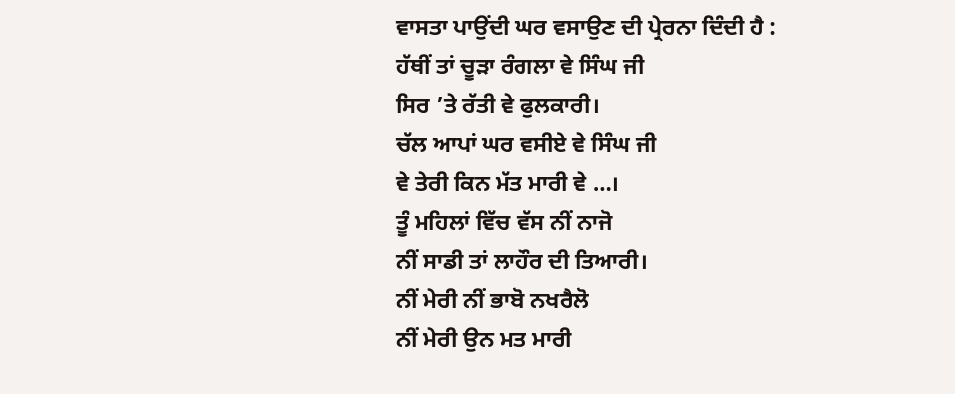ਵਾਸਤਾ ਪਾਉਂਦੀ ਘਰ ਵਸਾਉਣ ਦੀ ਪ੍ਰੇਰਨਾ ਦਿੰਦੀ ਹੈ :
ਹੱਥੀਂ ਤਾਂ ਚੂੜਾ ਰੰਗਲਾ ਵੇ ਸਿੰਘ ਜੀ
ਸਿਰ ’ਤੇ ਰੱਤੀ ਵੇ ਫੁਲਕਾਰੀ।
ਚੱਲ ਆਪਾਂ ਘਰ ਵਸੀਏ ਵੇ ਸਿੰਘ ਜੀ
ਵੇ ਤੇਰੀ ਕਿਨ ਮੱਤ ਮਾਰੀ ਵੇ …।
ਤੂੰ ਮਹਿਲਾਂ ਵਿੱਚ ਵੱਸ ਨੀਂ ਨਾਜੋ
ਨੀਂ ਸਾਡੀ ਤਾਂ ਲਾਹੌਰ ਦੀ ਤਿਆਰੀ।
ਨੀਂ ਮੇਰੀ ਨੀਂ ਭਾਬੋ ਨਖਰੈਲੋ
ਨੀਂ ਮੇਰੀ ਉਨ ਮਤ ਮਾਰੀ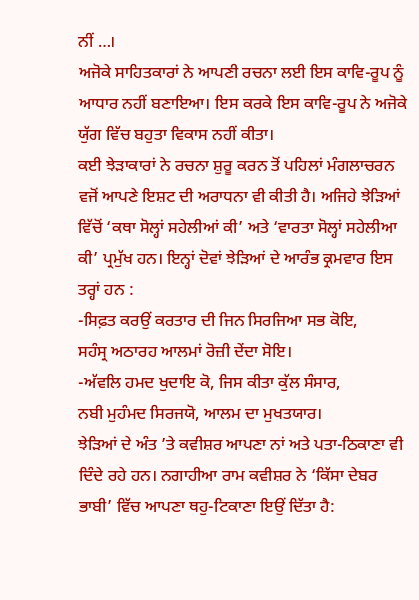ਨੀਂ …।
ਅਜੋਕੇ ਸਾਹਿਤਕਾਰਾਂ ਨੇ ਆਪਣੀ ਰਚਨਾ ਲਈ ਇਸ ਕਾਵਿ-ਰੂਪ ਨੂੰ ਆਧਾਰ ਨਹੀਂ ਬਣਾਇਆ। ਇਸ ਕਰਕੇ ਇਸ ਕਾਵਿ-ਰੂਪ ਨੇ ਅਜੋਕੇ ਯੁੱਗ ਵਿੱਚ ਬਹੁਤਾ ਵਿਕਾਸ ਨਹੀਂ ਕੀਤਾ।
ਕਈ ਝੇੜਾਕਾਰਾਂ ਨੇ ਰਚਨਾ ਸ਼ੁਰੂ ਕਰਨ ਤੋਂ ਪਹਿਲਾਂ ਮੰਗਲਾਚਰਨ ਵਜੋਂ ਆਪਣੇ ਇਸ਼ਟ ਦੀ ਅਰਾਧਨਾ ਵੀ ਕੀਤੀ ਹੈ। ਅਜਿਹੇ ਝੇੜਿਆਂ ਵਿੱਚੋਂ ‘ਕਥਾ ਸੋਲ੍ਹਾਂ ਸਹੇਲੀਆਂ ਕੀ’ ਅਤੇ ‘ਵਾਰਤਾ ਸੋਲ੍ਹਾਂ ਸਹੇਲੀਆ ਕੀ’ ਪ੍ਰਮੁੱਖ ਹਨ। ਇਨ੍ਹਾਂ ਦੋਵਾਂ ਝੇੜਿਆਂ ਦੇ ਆਰੰਭ ਕ੍ਰਮਵਾਰ ਇਸ ਤਰ੍ਹਾਂ ਹਨ :
-ਸਿਫ਼ਤ ਕਰਉਂ ਕਰਤਾਰ ਦੀ ਜਿਨ ਸਿਰਜਿਆ ਸਭ ਕੋਇ,
ਸਹੰਸ੍ਰ ਅਠਾਰਹ ਆਲਮਾਂ ਰੋਜ਼ੀ ਦੇਂਦਾ ਸੋਇ।
-ਅੱਵਲਿ ਹਮਦ ਖੁਦਾਇ ਕੋ, ਜਿਸ ਕੀਤਾ ਕੁੱਲ ਸੰਸਾਰ,
ਨਬੀ ਮੁਹੰਮਦ ਸਿਰਜਯੋ, ਆਲਮ ਦਾ ਮੁਖਤਯਾਰ।
ਝੇੜਿਆਂ ਦੇ ਅੰਤ ’ਤੇ ਕਵੀਸ਼ਰ ਆਪਣਾ ਨਾਂ ਅਤੇ ਪਤਾ-ਠਿਕਾਣਾ ਵੀ ਦਿੰਦੇ ਰਹੇ ਹਨ। ਨਗਾਹੀਆ ਰਾਮ ਕਵੀਸ਼ਰ ਨੇ ‘ਕਿੱਸਾ ਦੇਬਰ ਭਾਬੀ’ ਵਿੱਚ ਆਪਣਾ ਥਹੁ-ਟਿਕਾਣਾ ਇਉਂ ਦਿੱਤਾ ਹੈ: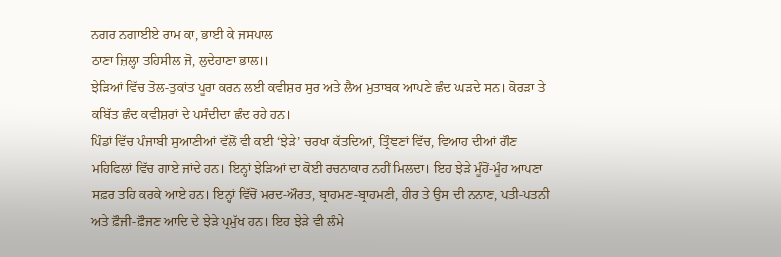ਨਗਰ ਨਗਾਈਏ ਰਾਮ ਕਾ, ਭਾਈ ਕੇ ਜਸਪਾਲ
ਠਾਣਾ ਜ਼ਿਲ੍ਹਾ ਤਹਿਸੀਲ ਜੋ, ਲੁਦੇਹਾਣਾ ਭਾਲ।।
ਝੇੜਿਆਂ ਵਿੱਚ ਤੋਲ-ਤੁਕਾਂਤ ਪੂਰਾ ਕਰਨ ਲਈ ਕਵੀਸ਼ਰ ਸੁਰ ਅਤੇ ਲੈਅ ਮੁਤਾਬਕ ਆਪਣੇ ਛੰਦ ਘੜਦੇ ਸਨ। ਕੋਰੜਾ ਤੇ ਕਬਿੱਤ ਛੰਦ ਕਵੀਸ਼ਰਾਂ ਦੇ ਪਸੰਦੀਦਾ ਛੰਦ ਰਹੇ ਹਨ।
ਪਿੰਡਾਂ ਵਿੱਚ ਪੰਜਾਬੀ ਸੁਆਣੀਆਂ ਵੱਲੋਂ ਵੀ ਕਈ ‘ਝੇੜੇ’ ਚਰਖਾ ਕੱਤਦਿਆਂ, ਤ੍ਰਿੰਞਣਾਂ ਵਿੱਚ, ਵਿਆਹ ਦੀਆਂ ਗੌਣ ਮਹਿਫਿਲਾਂ ਵਿੱਚ ਗਾਏ ਜਾਂਦੇ ਹਨ। ਇਨ੍ਹਾਂ ਝੇੜਿਆਂ ਦਾ ਕੋਈ ਰਚਨਾਕਾਰ ਨਹੀਂ ਮਿਲਦਾ। ਇਹ ਝੇੜੇ ਮੂੰਹੋਂ-ਮੂੰਹ ਆਪਣਾ ਸਫ਼ਰ ਤਹਿ ਕਰਕੇ ਆਏ ਹਨ। ਇਨ੍ਹਾਂ ਵਿੱਚੋਂ ਮਰਦ-ਔਰਤ, ਬ੍ਰਾਹਮਣ-ਬ੍ਰਾਹਮਣੀ, ਹੀਰ ਤੇ ਉਸ ਦੀ ਨਨਾਣ, ਪਤੀ-ਪਤਨੀ ਅਤੇ ਫ਼ੌਜੀ-ਫ਼ੌਜਣ ਆਦਿ ਦੇ ਝੇੜੇ ਪ੍ਰਮੁੱਖ ਹਨ। ਇਹ ਝੇੜੇ ਵੀ ਲੰਮੇ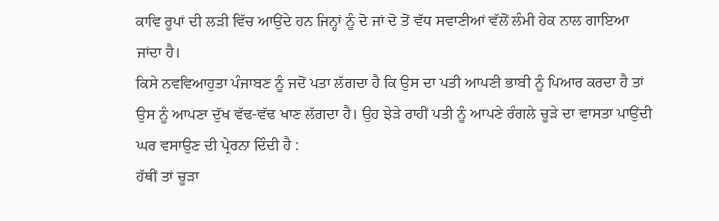ਕਾਵਿ ਰੂਪਾਂ ਦੀ ਲੜੀ ਵਿੱਚ ਆਉਂਦੇ ਹਨ ਜਿਨ੍ਹਾਂ ਨੂੰ ਦੋ ਜਾਂ ਦੋ ਤੋਂ ਵੱਧ ਸਵਾਣੀਆਂ ਵੱਲੋਂ ਲੰਮੀ ਹੇਕ ਨਾਲ ਗਾਇਆ ਜਾਂਦਾ ਹੈ।
ਕਿਸੇ ਨਵਵਿਆਹੁਤਾ ਪੰਜਾਬਣ ਨੂੰ ਜਦੋਂ ਪਤਾ ਲੱਗਦਾ ਹੈ ਕਿ ਉਸ ਦਾ ਪਤੀ ਆਪਣੀ ਭਾਬੀ ਨੂੰ ਪਿਆਰ ਕਰਦਾ ਹੈ ਤਾਂ ਉਸ ਨੂੰ ਆਪਣਾ ਦੁੱਖ ਵੱਢ-ਵੱਢ ਖਾਣ ਲੱਗਦਾ ਹੈ। ਉਹ ਝੇੜੇ ਰਾਹੀਂ ਪਤੀ ਨੂੰ ਆਪਣੇ ਰੰਗਲੇ ਚੂੜੇ ਦਾ ਵਾਸਤਾ ਪਾਉਂਦੀ ਘਰ ਵਸਾਉਣ ਦੀ ਪ੍ਰੇਰਨਾ ਦਿੰਦੀ ਹੈ :
ਹੱਥੀਂ ਤਾਂ ਚੂੜਾ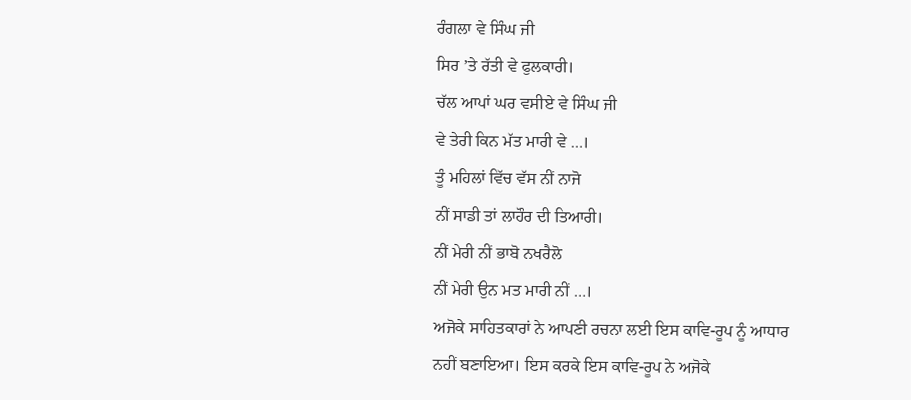ਰੰਗਲਾ ਵੇ ਸਿੰਘ ਜੀ
ਸਿਰ ’ਤੇ ਰੱਤੀ ਵੇ ਫੁਲਕਾਰੀ।
ਚੱਲ ਆਪਾਂ ਘਰ ਵਸੀਏ ਵੇ ਸਿੰਘ ਜੀ
ਵੇ ਤੇਰੀ ਕਿਨ ਮੱਤ ਮਾਰੀ ਵੇ …।
ਤੂੰ ਮਹਿਲਾਂ ਵਿੱਚ ਵੱਸ ਨੀਂ ਨਾਜੋ
ਨੀਂ ਸਾਡੀ ਤਾਂ ਲਾਹੌਰ ਦੀ ਤਿਆਰੀ।
ਨੀਂ ਮੇਰੀ ਨੀਂ ਭਾਬੋ ਨਖਰੈਲੋ
ਨੀਂ ਮੇਰੀ ਉਨ ਮਤ ਮਾਰੀ ਨੀਂ …।
ਅਜੋਕੇ ਸਾਹਿਤਕਾਰਾਂ ਨੇ ਆਪਣੀ ਰਚਨਾ ਲਈ ਇਸ ਕਾਵਿ-ਰੂਪ ਨੂੰ ਆਧਾਰ ਨਹੀਂ ਬਣਾਇਆ। ਇਸ ਕਰਕੇ ਇਸ ਕਾਵਿ-ਰੂਪ ਨੇ ਅਜੋਕੇ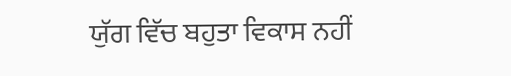ਯੁੱਗ ਵਿੱਚ ਬਹੁਤਾ ਵਿਕਾਸ ਨਹੀਂ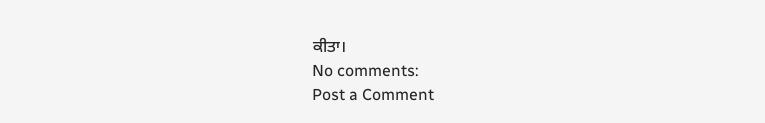ਕੀਤਾ।
No comments:
Post a Comment